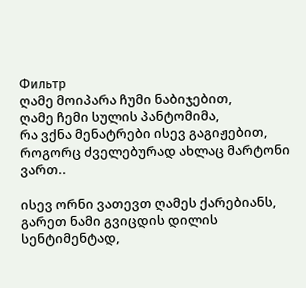Фильтр
ღამე მოიპარა ჩუმი ნაბიჯებით,
ღამე ჩემი სულის პანტომიმა,
რა ვქნა მენატრები ისევ გაგიჟებით,
როგორც ძველებურად ახლაც მარტონი ვართ..

ისევ ორნი ვათევთ ღამეს ქარებიანს,
გარეთ ნამი გვიცდის დილის სენტიმენტად,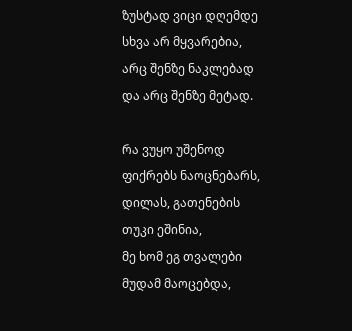ზუსტად ვიცი დღემდე სხვა არ მყვარებია,
არც შენზე ნაკლებად და არც შენზე მეტად.

რა ვუყო უშენოდ ფიქრებს ნაოცნებარს,
დილას, გათენების თუკი ეშინია,
მე ხომ ეგ თვალები მუდამ მაოცებდა,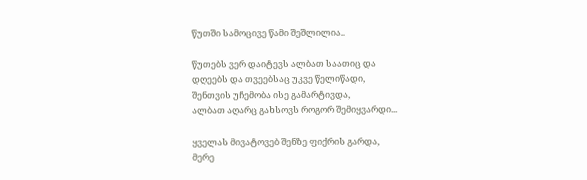წუთში სამოცივე წამი შეშლილია..

წუთებს ვერ დაიტევს ალბათ საათიც და
დღეებს და თვეებსაც უკვე წელიწადი,
შენთვის უჩემობა ისე გამარტივდა,
ალბათ აღარც გახსოვს როგორ შემიყვარდი...

ყველას მივატოვებ შენზე ფიქრის გარდა,
მერე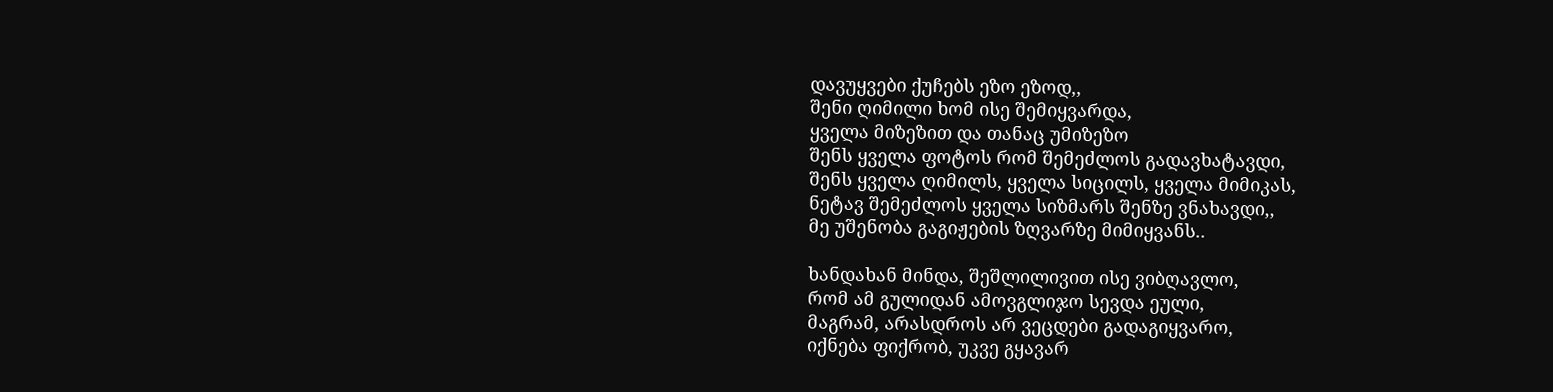დავუყვები ქუჩებს ეზო ეზოდ,,
შენი ღიმილი ხომ ისე შემიყვარდა,
ყველა მიზეზით და თანაც უმიზეზო
შენს ყველა ფოტოს რომ შემეძლოს გადავხატავდი,
შენს ყველა ღიმილს, ყველა სიცილს, ყველა მიმიკას,
ნეტავ შემეძლოს ყველა სიზმარს შენზე ვნახავდი,,
მე უშენობა გაგიჟების ზღვარზე მიმიყვანს..

ხანდახან მინდა, შეშლილივით ისე ვიბღავლო,
რომ ამ გულიდან ამოვგლიჯო სევდა ეული,
მაგრამ, არასდროს არ ვეცდები გადაგიყვარო,
იქნება ფიქრობ, უკვე გყავარ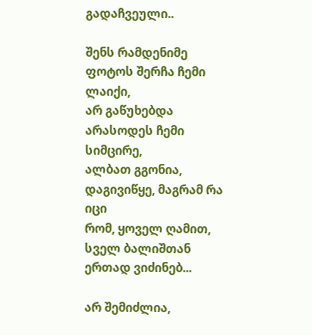გადაჩვეული..

შენს რამდენიმე ფოტოს შერჩა ჩემი ლაიქი,
არ გაწუხებდა არასოდეს ჩემი სიმცირე,
ალბათ გგონია, დაგივიწყე, მაგრამ რა იცი
რომ, ყოველ ღამით, სველ ბალიშთან ერთად ვიძინებ...

არ შემიძლია,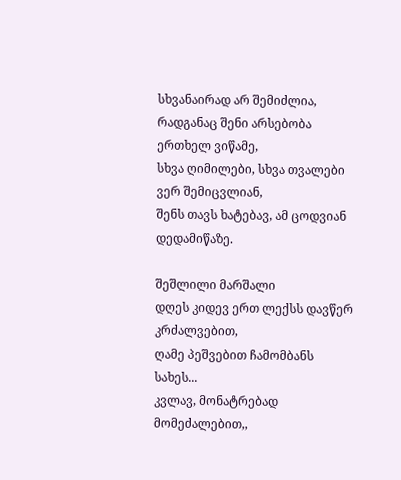სხვანაირად არ შემიძლია,
რადგანაც შენი არსებობა ერთხელ ვიწამე,
სხვა ღიმილები, სხვა თვალები ვერ შემიცვლიან,
შენს თავს ხატებავ, ამ ცოდვიან დედამიწაზე.

შეშლილი მარშალი
დღეს კიდევ ერთ ლექსს დავწერ კრძალვებით,
ღამე პეშვებით ჩამომბანს სახეს...
კვლავ, მონატრებად მომეძალებით,,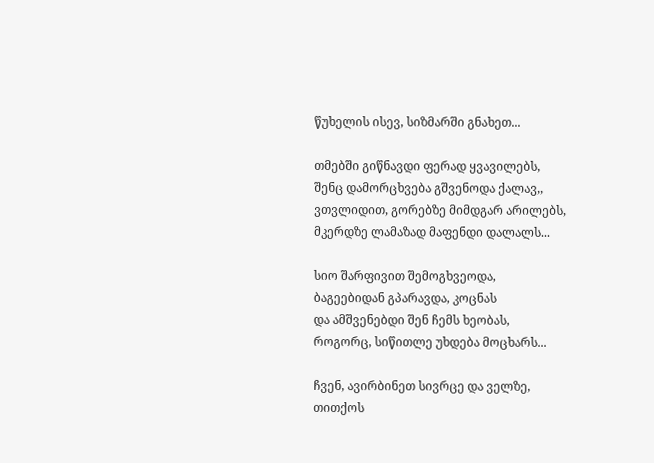წუხელის ისევ, სიზმარში გნახეთ...

თმებში გიწნავდი ფერად ყვავილებს,
შენც დამორცხვება გშვენოდა ქალავ,,
ვთვლიდით, გორებზე მიმდგარ არილებს,
მკერდზე ლამაზად მაფენდი დალალს...

სიო შარფივით შემოგხვეოდა,
ბაგეებიდან გპარავდა, კოცნას
და ამშვენებდი შენ ჩემს ხეობას,
როგორც, სიწითლე უხდება მოცხარს...

ჩვენ, ავირბინეთ სივრცე და ველზე,
თითქოს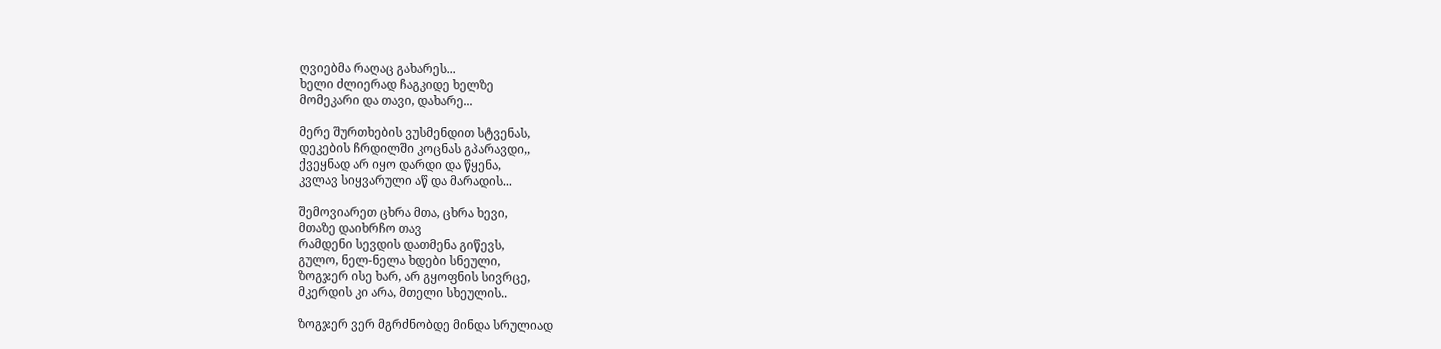ღვიებმა რაღაც გახარეს...
ხელი ძლიერად ჩაგკიდე ხელზე
მომეკარი და თავი, დახარე...

მერე შურთხების ვუსმენდით სტვენას,
დეკების ჩრდილში კოცნას გპარავდი,,
ქვეყნად არ იყო დარდი და წყენა,
კვლავ სიყვარული აწ და მარადის...

შემოვიარეთ ცხრა მთა, ცხრა ხევი,
მთაზე დაიხრჩო თავ
რამდენი სევდის დათმენა გიწევს,
გულო, ნელ-ნელა ხდები სნეული,
ზოგჯერ ისე ხარ, არ გყოფნის სივრცე,
მკერდის კი არა, მთელი სხეულის..

ზოგჯერ ვერ მგრძნობდე მინდა სრულიად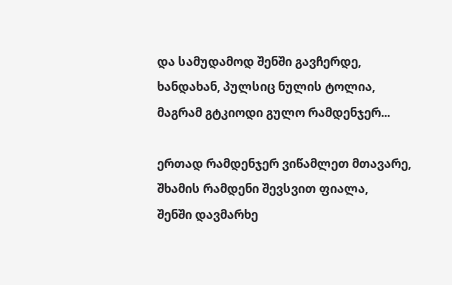და სამუდამოდ შენში გავჩერდე,
ხანდახან, პულსიც ნულის ტოლია,
მაგრამ გტკიოდი გულო რამდენჯერ...

ერთად რამდენჯერ ვიწამლეთ მთავარე,
შხამის რამდენი შევსვით ფიალა,
შენში დავმარხე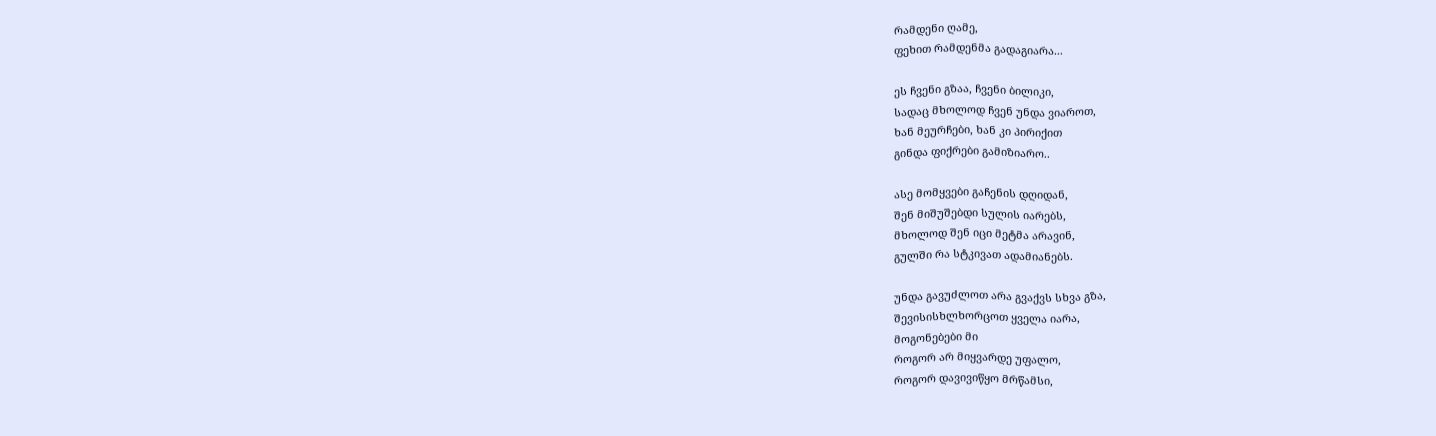რამდენი ღამე,
ფეხით რამდენმა გადაგიარა...

ეს ჩვენი გზაა, ჩვენი ბილიკი,
სადაც მხოლოდ ჩვენ უნდა ვიაროთ,
ხან მეურჩები, ხან კი პირიქით
გინდა ფიქრები გამიზიარო..

ასე მომყვები გაჩენის დღიდან,
შენ მიშუშებდი სულის იარებს,
მხოლოდ შენ იცი მეტმა არავინ,
გულში რა სტკივათ ადამიანებს.

უნდა გავუძლოთ არა გვაქვს სხვა გზა,
შევისისხლხორცოთ ყველა იარა,
მოგონებები მი
როგორ არ მიყვარდე უფალო,
როგორ დავივიწყო მრწამსი,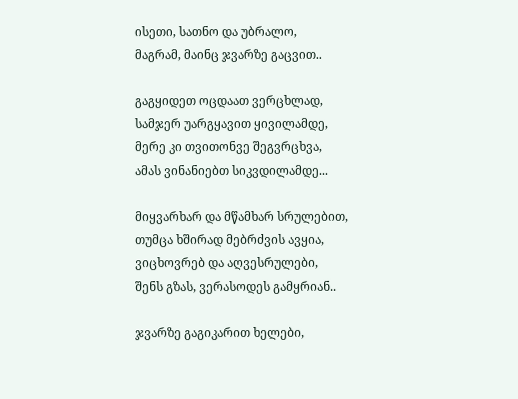ისეთი, სათნო და უბრალო,
მაგრამ, მაინც ჯვარზე გაცვით..

გაგყიდეთ ოცდაათ ვერცხლად,
სამჯერ უარგყავით ყივილამდე,
მერე კი თვითონვე შეგვრცხვა,
ამას ვინანიებთ სიკვდილამდე...

მიყვარხარ და მწამხარ სრულებით,
თუმცა ხშირად მებრძვის ავყია,
ვიცხოვრებ და აღვესრულები,
შენს გზას, ვერასოდეს გამყრიან..

ჯვარზე გაგიკარით ხელები,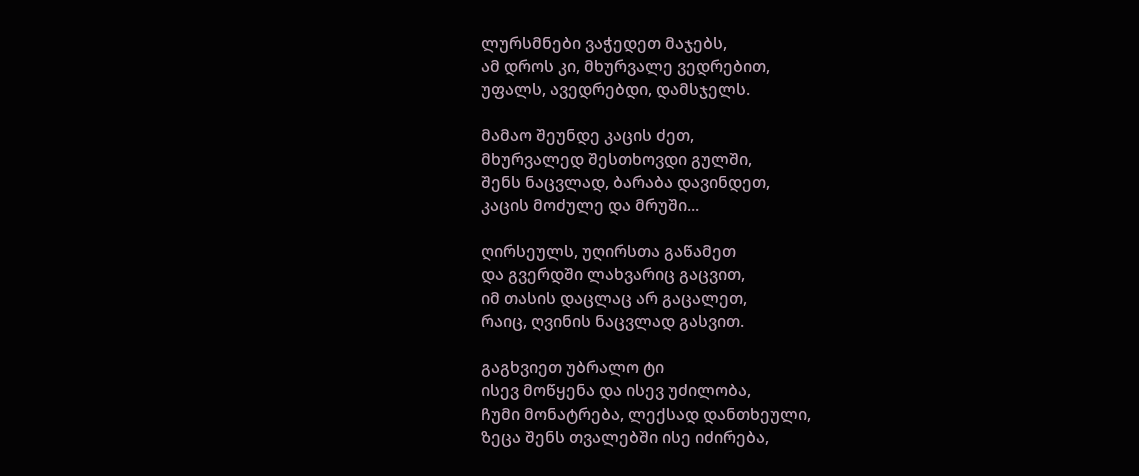ლურსმნები ვაჭედეთ მაჯებს,
ამ დროს კი, მხურვალე ვედრებით,
უფალს, ავედრებდი, დამსჯელს.

მამაო შეუნდე კაცის ძეთ,
მხურვალედ შესთხოვდი გულში,
შენს ნაცვლად, ბარაბა დავინდეთ,
კაცის მოძულე და მრუში...

ღირსეულს, უღირსთა გაწამეთ
და გვერდში ლახვარიც გაცვით,
იმ თასის დაცლაც არ გაცალეთ,
რაიც, ღვინის ნაცვლად გასვით.

გაგხვიეთ უბრალო ტი
ისევ მოწყენა და ისევ უძილობა,
ჩუმი მონატრება, ლექსად დანთხეული,
ზეცა შენს თვალებში ისე იძირება,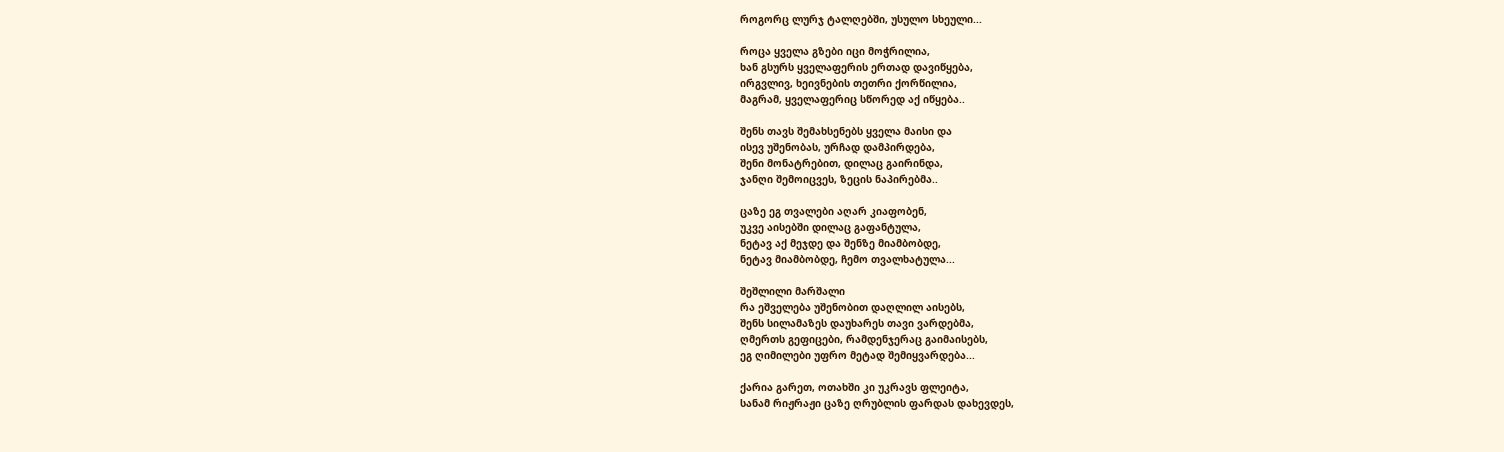როგორც ლურჯ ტალღებში, უსულო სხეული...

როცა ყველა გზები იცი მოჭრილია,
ხან გსურს ყველაფერის ერთად დავიწყება,
ირგვლივ, ხეივნების თეთრი ქორწილია,
მაგრამ, ყველაფერიც სწორედ აქ იწყება..

შენს თავს შემახსენებს ყველა მაისი და
ისევ უშენობას, ურჩად დამპირდება,
შენი მონატრებით, დილაც გაირინდა,
ჯანღი შემოიცვეს, ზეცის ნაპირებმა..

ცაზე ეგ თვალები აღარ კიაფობენ,
უკვე აისებში დილაც გაფანტულა,
ნეტავ აქ მეჯდე და შენზე მიამბობდე,
ნეტავ მიამბობდე, ჩემო თვალხატულა...

შეშლილი მარშალი
რა ეშველება უშენობით დაღლილ აისებს,
შენს სილამაზეს დაუხარეს თავი ვარდებმა,
ღმერთს გეფიცები, რამდენჯერაც გაიმაისებს,
ეგ ღიმილები უფრო მეტად შემიყვარდება...

ქარია გარეთ, ოთახში კი უკრავს ფლეიტა,
სანამ რიჟრაჟი ცაზე ღრუბლის ფარდას დახევდეს,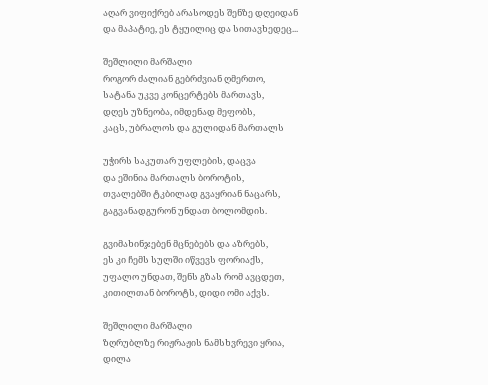აღარ ვიფიქრებ არასოდეს შენზე დღეიდან
და მაპატიე, ეს ტყუილიც და სითავხედეც...

შეშლილი მარშალი
როგორ ძალიან გებრძვიან ღმერთო,
სატანა უკვე კონცერტებს მართავს,
დღეს უზნეობა, იმდენად მეფობს,
კაცს, უბრალოს და გულიდან მართალს

უჭირს საკუთარ უფლების, დაცვა
და ეშინია მართალს ბოროტის,
თვალებში ტკბილად გვაყრიან ნაცარს,
გაგვანადგურონ უნდათ ბოლომდის.

გვიმახინჯებენ მცნებებს და აზრებს,
ეს კი ჩემს სულში იწვევს ფორიაქს,
უფალო უნდათ, შენს გზას რომ ავცდეთ,
კითილთან ბოროტს, დიდი ომი აქვს.

შეშლილი მარშალი
ზღრუბლზე რიჟრაჟის ნამსხვრევი ყრია,
დილა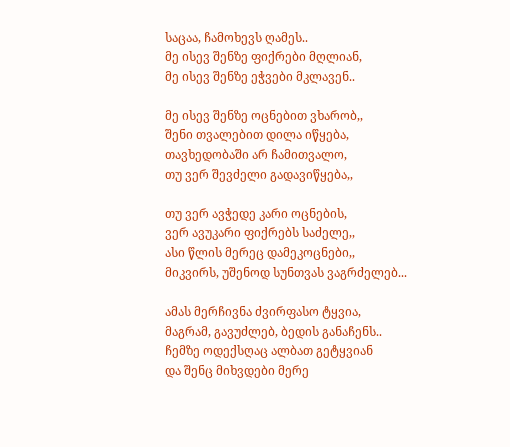საცაა, ჩამოხევს ღამეს..
მე ისევ შენზე ფიქრები მღლიან,
მე ისევ შენზე ეჭვები მკლავენ..

მე ისევ შენზე ოცნებით ვხარობ,,
შენი თვალებით დილა იწყება,
თავხედობაში არ ჩამითვალო,
თუ ვერ შევძელი გადავიწყება,,

თუ ვერ ავჭედე კარი ოცნების,
ვერ ავუკარი ფიქრებს საძელე,,
ასი წლის მერეც დამეკოცნები,,
მიკვირს, უშენოდ სუნთვას ვაგრძელებ...

ამას მერჩივნა ძვირფასო ტყვია,
მაგრამ, გავუძლებ, ბედის განაჩენს..
ჩემზე ოდექსღაც ალბათ გეტყვიან
და შენც მიხვდები მერე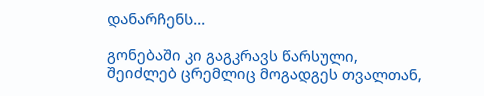დანარჩენს...

გონებაში კი გაგკრავს წარსული,
შეიძლებ ცრემლიც მოგადგეს თვალთან,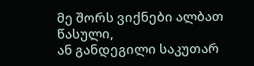მე შორს ვიქნები ალბათ წასული,
ან განდეგილი საკუთარ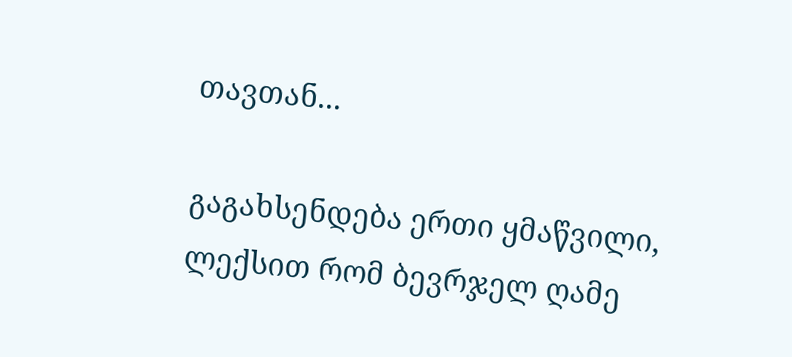თავთან...

გაგახსენდება ერთი ყმაწვილი,
ლექსით რომ ბევრჯელ ღამე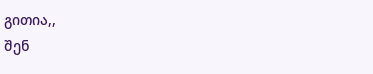გითია,,
შენ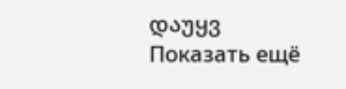დაუყვ
Показать ещё